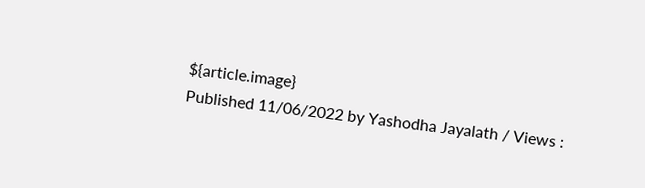${article.image}
Published 11/06/2022 by Yashodha Jayalath / Views :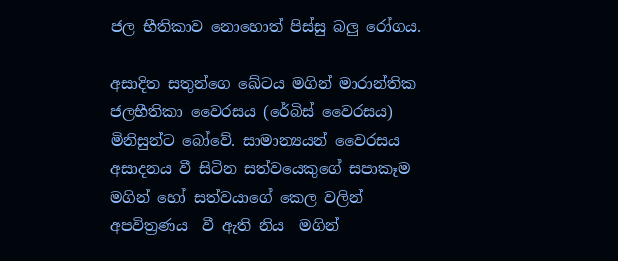ජල භීතිකාව නොහොත් පිස්සු බලු රෝගය.

අසාදිත සතුන්ගෙ ඛේටය මගින් මාරාන්තික ජලභීතිකා වෛරසය (රේබිස් වෛරසය) මිනිසුන්ට බෝවේ. සාමාන්‍යයන් වෛරසය අසාදනය වී සිටින සත්වයෙකුගේ සපාකෑම මගින් හෝ සත්වයාගේ කෙල වලින් අපවිත්‍රණය  වී ඇති නිය  මගින්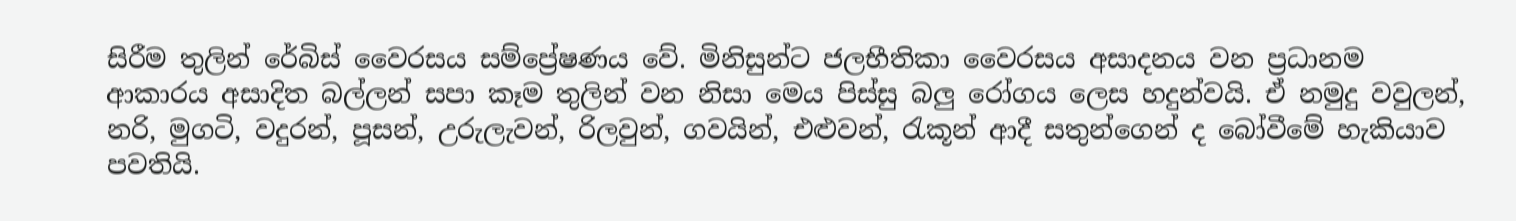සිරීම තුලින් රේබිස් වෛරසය සම්ප්‍රේෂණය වේ. මිනිසුන්ට ජලභීතිකා වෛරසය අසාදනය වන ප්‍රධානම ආකාරය අසාදිත බල්ලන් සපා කෑම තුලින් වන නිසා මෙය පිස්සු බලු රෝගය ලෙස හදුන්වයි. ඒ නමුදු වවුලන්, නරි, මුගටි, වදුරන්, පූසන්, උරුලැවන්, රිලවුන්, ගවයින්, එළුවන්, රැකූන් ආදී සතුන්ගෙන් ද බෝවීමේ හැකියාව පවතියි.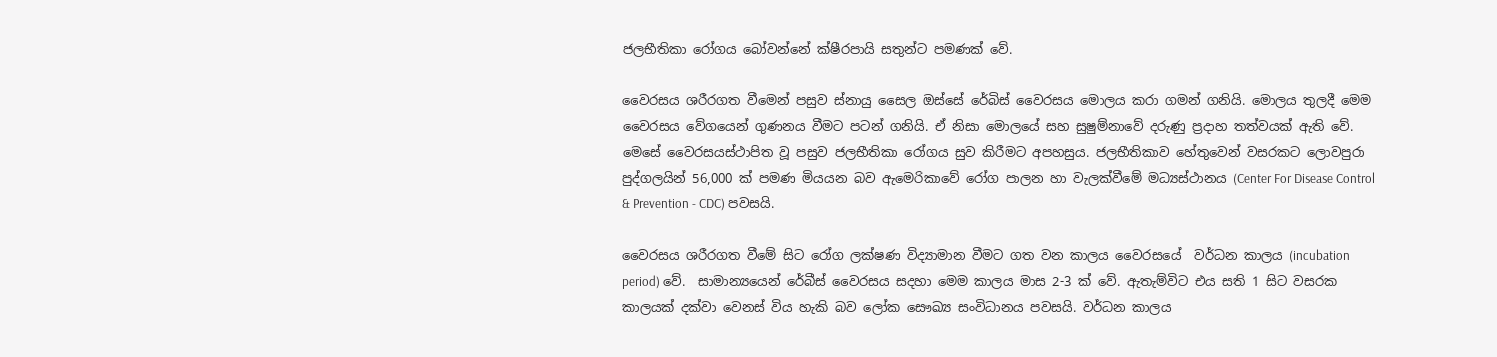ජලභීතිකා රෝගය බෝවන්නේ ක්ෂීරපායි සතුන්ට පමණක් වේ.

වෛරසය ශරීරගත වීමෙන් පසුව ස්නායු සෛල ඔස්සේ රේබිස් වෛරසය මොලය කරා ගමන් ගනියි. මොලය තුලදී මෙම වෛරසය වේගයෙන් ගුණනය වීමට පටන් ගනියි. ඒ නිසා මොලයේ සහ සුෂුම්නාවේ දරුණු ප්‍රදාහ තත්වයක් ඇති වේ. මෙසේ වෛරසයස්ථාපිත වූ පසුව ජලභීතිකා රෝගය සුව කිරීමට අපහසුය. ජලභීතිකාව හේතුවෙන් වසරකට ලොවපුරා පුද්ගලයින් 56,000 ක් පමණ මියයන බව ඇමෙරිකාවේ රෝග පාලන හා වැලක්වීමේ මධ්‍යස්ථානය (Center For Disease Control & Prevention - CDC) පවසයි.

වෛරසය ශරීරගත වීමේ සිට රෝග ලක්ෂණ විද්‍යාමාන වීමට ගත වන කාලය වෛරසයේ  වර්ධන කාලය (incubation period) වේ.  සාමාන්‍යයෙන් රේබීස් වෛරසය සදහා මෙම කාලය මාස 2-3 ක් වේ. ඇතැම්විට එය සති 1 සිට වසරක කාලයක් දක්වා වෙනස් විය හැකි බව ලෝක සෞඛ්‍ය සංවිධානය පවසයි. වර්ධන කාලය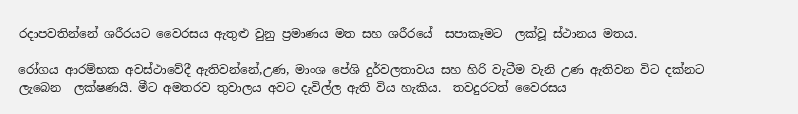රදාපවතින්නේ ශරීරයට වෛරසය ඇතුළු වුනු ප්‍රමාණය මත සහ ශරීරයේ  සපාකෑමට  ලක්වූ ස්ථානය මතය.

රෝගය ආරම්භක අවස්ථාවේදී ඇතිවන්නේ,උණ, මාංශ පේශි දුර්වලතාවය සහ හිරි වැටීම වැනි උණ ඇතිවන විට දක්නට ලැබෙන  ලක්ෂණයි. මීට අමතරව තුවාලය අවට දැවිල්ල ඇති විය හැකිය.  තවදුරටත් වෛරසය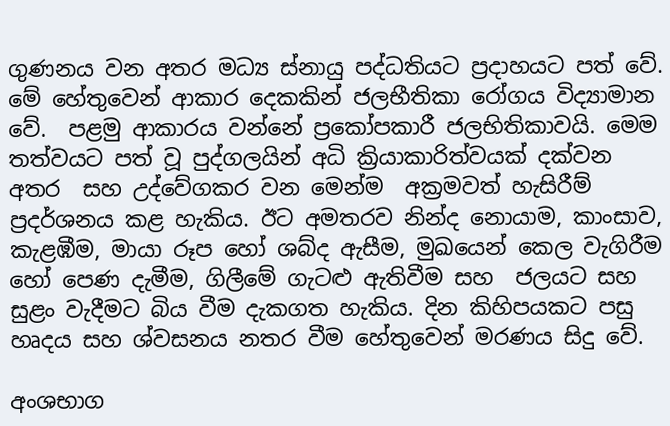ගුණනය වන අතර මධ්‍ය ස්නායු පද්ධතියට ප්‍රදාහයට පත් වේ. මේ හේතුවෙන් ආකාර දෙකකින් ජලභීතිකා රෝගය විද්‍යාමාන වේ.  පළමු ආකාරය වන්නේ ප්‍රකෝපකාරී ජලභිතිකාවයි. මෙම තත්වයට පත් වූ පුද්ගලයින් අධි ක්‍රියාකාරිත්වයක් දක්වන අතර  සහ උද්වේගකර වන මෙන්ම  අක්‍රමවත් හැසිරීම් ප්‍රදර්ශනය කළ හැකිය. ඊට අමතරව නින්ද නොයාම, කාංසාව, කැළඹීම, මායා රූප හෝ ශබ්ද ඇසීම, මුඛයෙන් කෙල වැගිරීම  හෝ පෙණ දැමීම, ගිලීමේ ගැටළු ඇතිවීම සහ  ජලයට සහ සුළං වැදීමට බිය වීම දැකගත හැකිය. දින කිහිපයකට පසු හෘදය සහ ශ්වසනය නතර වීම හේතුවෙන් මරණය සිදු වේ.

අංශභාග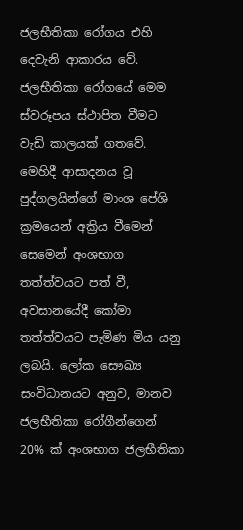ජලභීතිකා රෝගය එහි දෙවැනි ආකාරය වේ. ජලභීතිකා රෝගයේ මෙම ස්වරූපය ස්ථාපිත වීමට  වැඩි කාලයක් ගතවේ. මෙහිදී ආසාදනය වූ  පුද්ගලයින්ගේ මාංශ පේශි ක්‍රමයෙන් අක්‍රිය වීමෙන් සෙමෙන් අංශභාග තත්ත්වයට පත් වී, අවසානයේදී කෝමා තත්ත්වයට පැමිණ මිය යනු ලබයි. ලෝක සෞඛ්‍ය සංවිධානයට අනුව, මානව ජලභීතිකා රෝගීන්ගෙන් 20% ක් අංශභාග ජලභීතිකා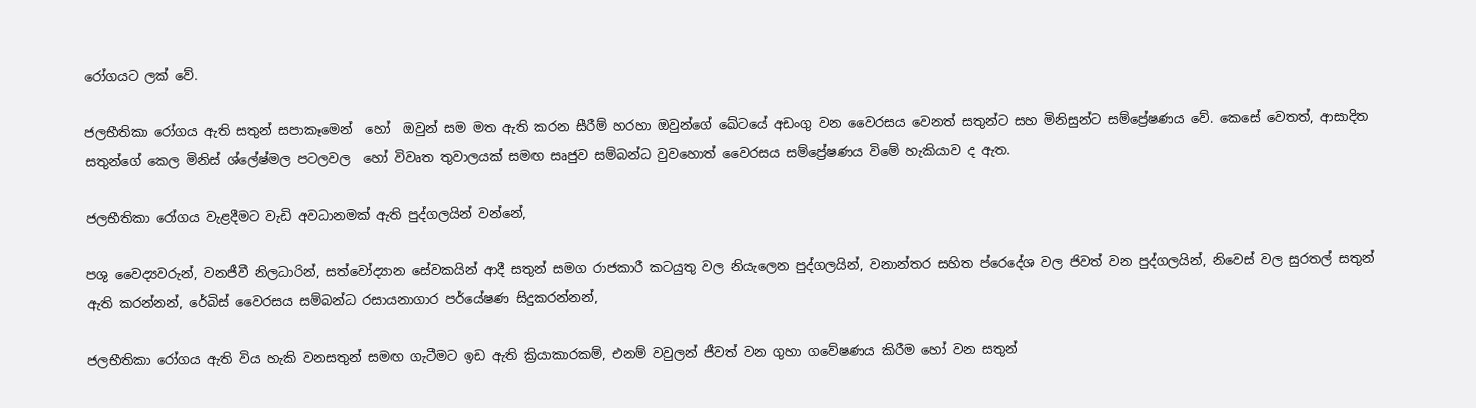රෝගයට ලක් වේ.

ජලභීතිකා රෝගය ඇති සතුන් සපාකෑමෙන්  හෝ  ඔවුන් සම මත ඇති කරන සීරීම් හරහා ඔවුන්ගේ ඛේටයේ අඩංගු වන වෛරසය වෙනත් සතුන්ට සහ මිනිසුන්ට සම්ප්‍රේෂණය වේ. කෙසේ වෙතත්, ආසාදිත සතුන්ගේ කෙල මිනිස් ශ්ලේෂ්මල පටලවල  හෝ විවෘත තුවාලයක් සමඟ සෘජුව සම්බන්ධ වුවහොත් වෛරසය සම්ප්‍රේෂණය විමේ හැකියාව ද ඇත.

ජලභීතිකා රෝගය වැළදීමට වැඩි අවධානමක් ඇති පුද්ගලයින් වන්නේ,

පශු වෛද්‍යවරුන්, වනජීවී නිලධාරින්, සත්වෝද්‍යාන සේවකයින් ආදී සතුන් සමග රාජකාරී කටයුතු වල නියැලෙන පුද්ගලයින්, වනාන්තර සහිත ප්රෙදේශ වල ජිවත් වන පුද්ගලයින්, නිවෙස් වල සුරතල් සතුන් ඇති කරන්නන්, රේබිස් වෛරසය සම්බන්ධ රසායනාගාර පර්යේෂණ සිදුකරන්නන්,

ජලභීතිකා රෝගය ඇති විය හැකි වනසතුන් සමඟ ගැටීමට ඉඩ ඇති ක්‍රියාකාරකම්, එනම් වවුලන් ජීවත් වන ගුහා ගවේෂණය කිරීම හෝ වන සතුන්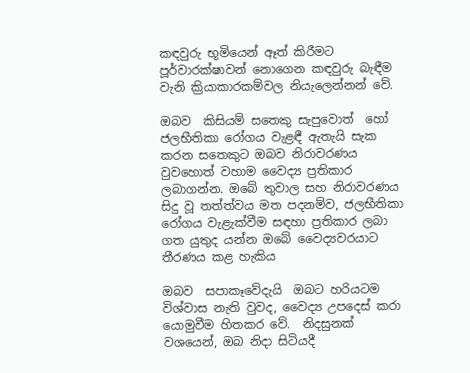කඳවුරු භූමියෙන් ඈත් කිරීමට පූර්වාරක්ෂාවන් නොගෙන කඳවුරු බැඳීම වැනි ක්‍රියාකාරකම්වල නියැලෙන්නන් වේ.

ඔබව  කිසියම් සතෙකු සැපුවොත්  හෝ ජලභීතිකා රෝගය වැළඳී ඇතැයි සැක කරන සතෙකුට ඔබව නිරාවරණය වුවහොත් වහාම වෛද්‍ය ප්‍රතිකාර ලබාගන්න. ඔබේ තුවාල සහ නිරාවරණය සිදු වූ තත්ත්වය මත පදනම්ව, ජලභීතිකා රෝගය වැළැක්වීම සඳහා ප්‍රතිකාර ලබා ගත යුතුද යන්න ඔබේ වෛද්‍යවරයාට තීරණය කළ හැකිය

ඔබව  සපාකෑවේදැයි  ඔබට හරියටම විශ්වාස නැති වුවද, වෛද්‍ය උපදෙස් කරා යොමුවීම හිතකර වේ.  නිදසුනක් වශයෙන්, ඔබ නිදා සිටියදී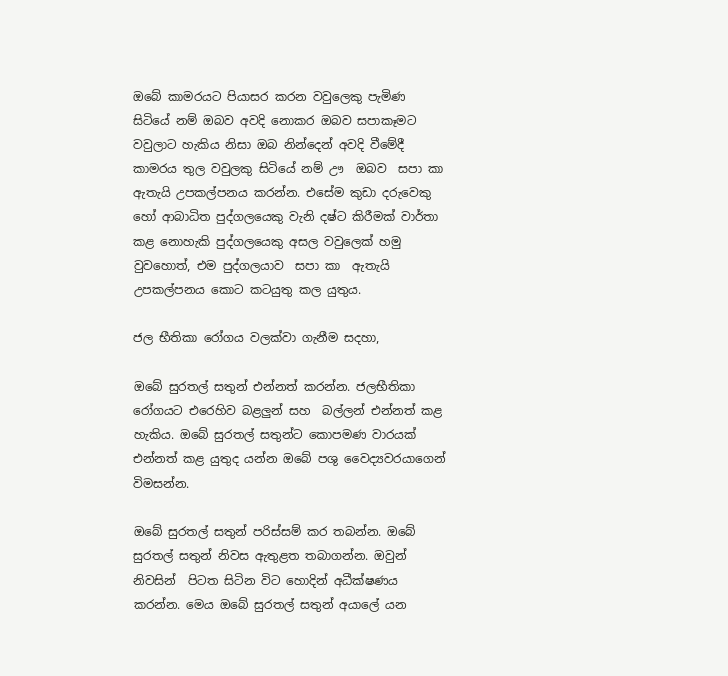ඔබේ කාමරයට පියාසර කරන වවුලෙකු පැමිණ සිටියේ නම් ඔබව අවදි නොකර ඔබව සපාකෑමට වවුලාට හැකිය නිසා ඔබ නින්දෙන් අවදි වීමේදී කාමරය තුල වවුලකු සිටියේ නම් ඌ  ඔබව  සපා කා ඇතැයි උපකල්පනය කරන්න. එසේම කුඩා දරුවෙකු හෝ ආබාධිත පුද්ගලයෙකු වැනි දෂ්ට කිරීමක් වාර්තා කළ නොහැකි පුද්ගලයෙකු අසල වවුලෙක් හමු වුවහොත්, එම පුද්ගලයාව  සපා කා  ඇතැයි උපකල්පනය කොට කටයුතු කල යුතුය.

ජල භීතිකා රෝගය වලක්වා ගැනීම සදහා,

ඔබේ සුරතල් සතුන් එන්නත් කරන්න. ජලභීතිකා රෝගයට එරෙහිව බළලුන් සහ  බල්ලන් එන්නත් කළ හැකිය. ඔබේ සුරතල් සතුන්ට කොපමණ වාරයක් එන්නත් කළ යුතුද යන්න ඔබේ පශු වෛද්‍යවරයාගෙන් විමසන්න.

ඔබේ සුරතල් සතුන් පරිස්සම් කර තබන්න. ඔබේ සුරතල් සතුන් නිවස ඇතුළත තබාගන්න. ඔවුන් නිවසින්  පිටත සිටින විට හොදින් අධීක්ෂණය කරන්න. මෙය ඔබේ සුරතල් සතුන් අයාලේ යන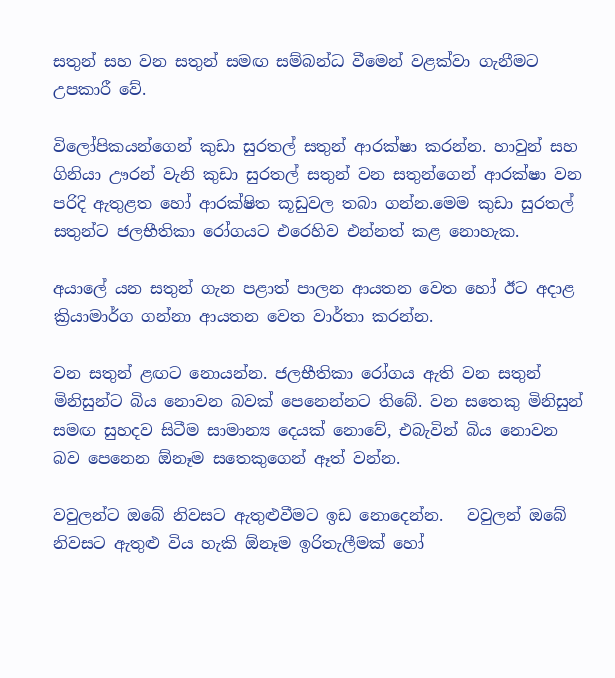සතුන් සහ වන සතුන් සමඟ සම්බන්ධ වීමෙන් වළක්වා ගැනීමට උපකාරී වේ.

විලෝපිකයන්ගෙන් කුඩා සුරතල් සතුන් ආරක්ෂා කරන්න. හාවුන් සහ ගිනියා ඌරන් වැනි කුඩා සුරතල් සතුන් වන සතුන්ගෙන් ආරක්ෂා වන පරිදි ඇතුළත හෝ ආරක්ෂිත කූඩුවල තබා ගන්න.මෙම කුඩා සුරතල් සතුන්ට ජලභීතිකා රෝගයට එරෙහිව එන්නත් කළ නොහැක.

අයාලේ යන සතුන් ගැන පළාත් පාලන ආයතන වෙත හෝ ඊට අදාළ ක්‍රියාමාර්ග ගන්නා ආයතන වෙත වාර්තා කරන්න.

වන සතුන් ළඟට නොයන්න. ජලභීතිකා රෝගය ඇති වන සතුන් මිනිසුන්ට බිය නොවන බවක් පෙනෙන්නට තිබේ. වන සතෙකු මිනිසුන් සමඟ සුහදව සිටීම සාමාන්‍ය දෙයක් නොවේ, එබැවින් බිය නොවන බව පෙනෙන ඕනෑම සතෙකුගෙන් ඈත් වන්න.

වවුලන්ට ඔබේ නිවසට ඇතුළුවීමට ඉඩ නොදෙන්න.   වවුලන් ඔබේ නිවසට ඇතුළු විය හැකි ඕනෑම ඉරිතැලීමක් හෝ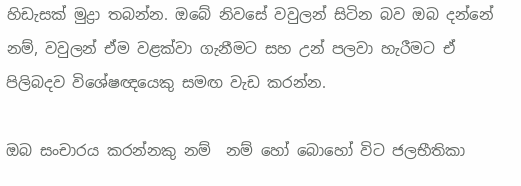හිඩැසක් මුද්‍රා තබන්න. ඔබේ නිවසේ වවුලන් සිටින බව ඔබ දන්නේ නම්, වවුලන් ඒම වළක්වා ගැනීමට සහ උන් පලවා හැරීමට ඒ පිලිබදව විශේෂඥයෙකු සමඟ වැඩ කරන්න.

ඔබ සංචාරය කරන්නකු නම්  නම් හෝ බොහෝ විට ජලභීතිකා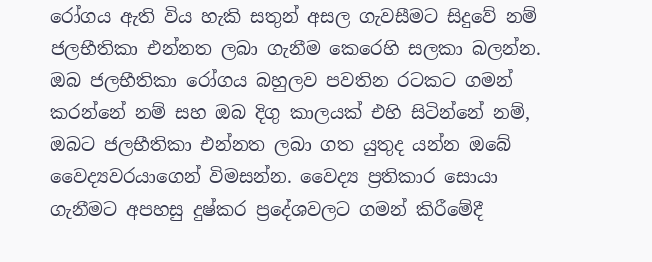රෝගය ඇති විය හැකි සතුන් අසල ගැවසීමට සිදුවේ නම් ජලභීතිකා එන්නත ලබා ගැනීම කෙරෙහි සලකා බලන්න. ඔබ ජලභීතිකා රෝගය බහුලව පවතින රටකට ගමන් කරන්නේ නම් සහ ඔබ දිගු කාලයක් එහි සිටින්නේ නම්, ඔබට ජලභීතිකා එන්නත ලබා ගත යුතුද යන්න ඔබේ වෛද්‍යවරයාගෙන් විමසන්න. වෛද්‍ය ප්‍රතිකාර සොයා ගැනීමට අපහසු දුෂ්කර ප්‍රදේශවලට ගමන් කිරීමේදී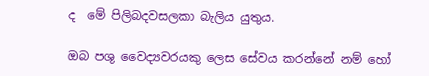ද  මේ පිලිබදවසලකා බැලිය යුතුය.

ඔබ පශු වෛද්‍යවරයකු ලෙස සේවය කරන්නේ නම් හෝ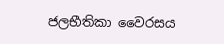ජලභීතිකා වෛරසය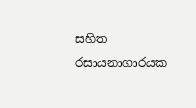සහිත රසායනාගාරයක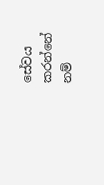සේවය කරන්නේ නම්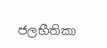ජලභීතිකා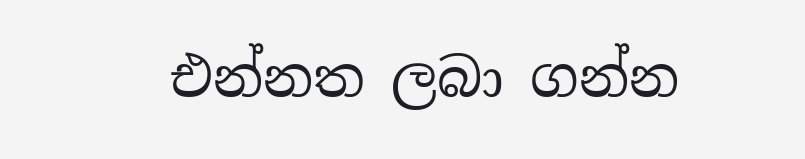එන්නත ලබා ගන්න